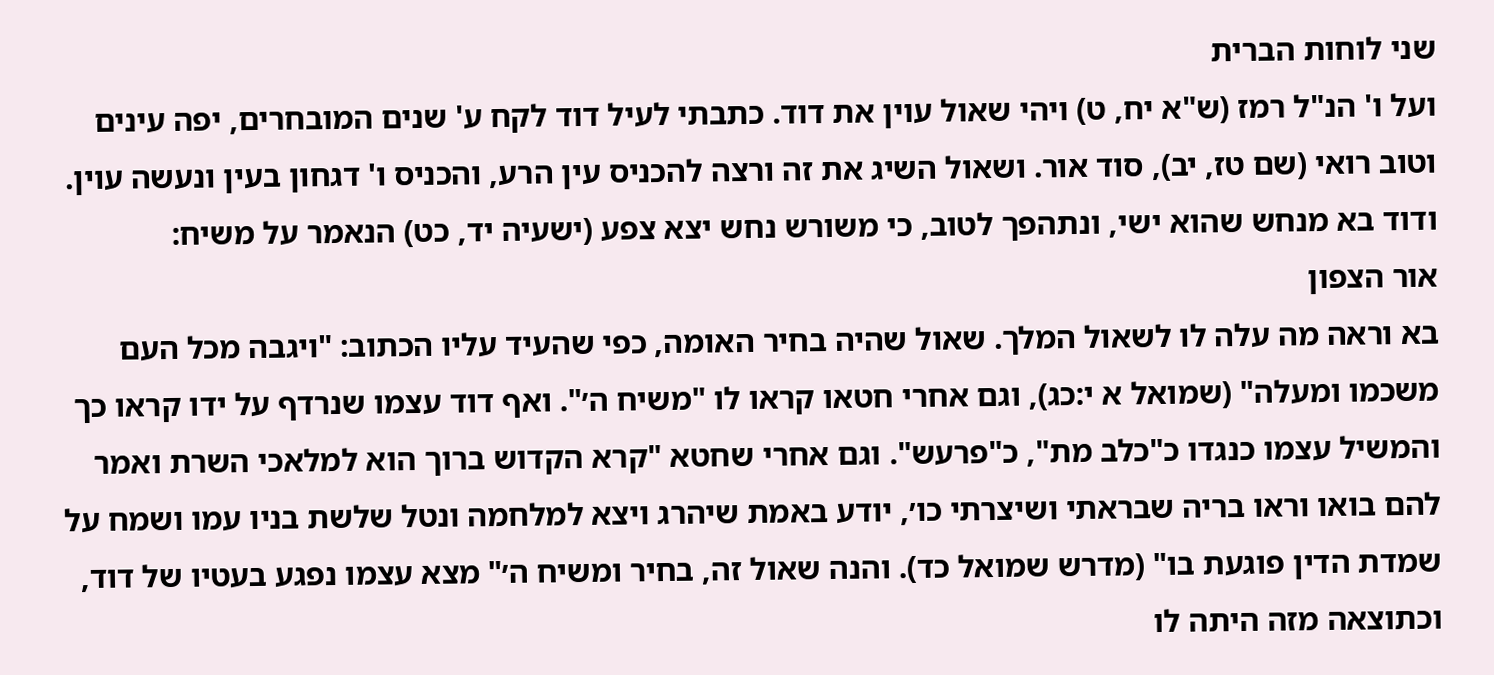שני לוחות הברית
ועל ו' הנ"ל רמז (ש"א יח, ט) ויהי שאול עוין את דוד. כתבתי לעיל דוד לקח ע' שנים המובחרים, יפה עינים וטוב רואי (שם טז, יב), סוד אור. ושאול השיג את זה ורצה להכניס עין הרע, והכניס ו' דגחון בעין ונעשה עוין. ודוד בא מנחש שהוא ישי, ונתהפך לטוב, כי משורש נחש יצא צפע (ישעיה יד, כט) הנאמר על משיח:
אור הצפון
בא וראה מה עלה לו לשאול המלך. שאול שהיה בחיר האומה, כפי שהעיד עליו הכתוב: "ויגבה מכל העם משכמו ומעלה" (שמואל א י:כג), וגם אחרי חטאו קראו לו "משיח ה׳". ואף דוד עצמו שנרדף על ידו קראו כך והמשיל עצמו כנגדו כ"כלב מת", כ"פרעש". וגם אחרי שחטא "קרא הקדוש ברוך הוא למלאכי השרת ואמר להם בואו וראו בריה שבראתי ושיצרתי כו׳, יודע באמת שיהרג ויצא למלחמה ונטל שלשת בניו עמו ושמח על שמדת הדין פוגעת בו" (מדרש שמואל כד). והנה שאול זה, בחיר ומשיח ה׳" מצא עצמו נפגע בעטיו של דוד, וכתוצאה מזה היתה לו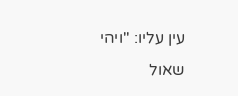עין עליו: "ויהי שאול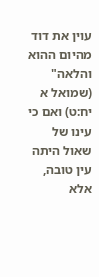עוין את דוד מהיום ההוא והלאה" (שמואל א יח:ט) ואם כי עינו של שאול היתה עין טובה, אלא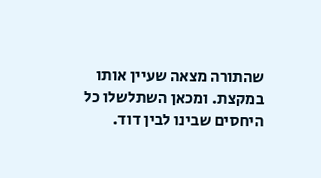שהתורה מצאה שעיין אותו במקצת. ומכאן השתלשלו כל היחסים שבינו לבין דוד.